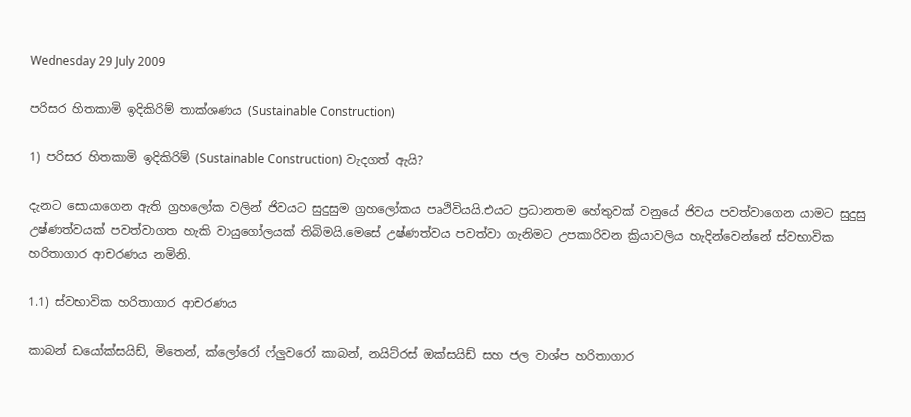Wednesday 29 July 2009

පරිසර හිතකාමි ඉදිකිරිම් තාක්ශණය (Sustainable Construction)

1) පරිසර හිතකාමි ඉදිකිරිම් (Sustainable Construction) වැදගත් ඇයි?

දැනට සොයාගෙන ඇති ග්‍රහලෝක වලින් ජිවයට සුදුසුම ග්‍රහලෝකය පෘථිවියයි.එයට ප්‍රධානතම හේතුවක් වනුයේ ජිවය පවත්වාගෙන යාමට සුදුසු උෂ්ණත්වයක් පවත්වාගත හැකි වායුගෝලයක් තිබිමයි.මෙසේ උෂ්ණත්වය පවත්වා ගැනිමට උපකාරිවන ක්‍රියාවලිය හැදින්වෙන්නේ ස්වභාවික හරිතාගාර ආචරණය නමිනි.

1.1) ස්වභාවික හරිතාගාර ආචරණය

කාබන් ඩයෝක්සයිඩ්, මිතෙන්, ක්ලෝරෝ ෆ්ලුවරෝ කාබන්, නයිට්රස් ඔක්සයිඩ් සහ ජල වාශ්ප හරිතාගාර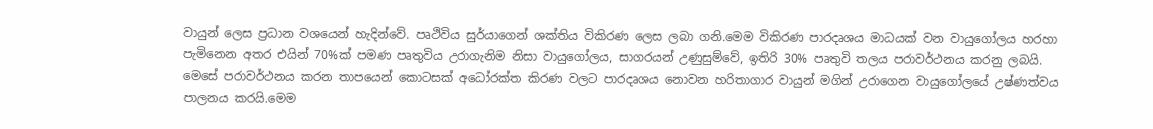වායුන් ලෙස ප්‍රධාන වශයෙන් හැදින්වේ. පෘථිවිය සුර්යාගෙන් ශක්තිය විකිරණ ලෙස ලබා ගනි.මෙම විකිරණ පාරදෘශය මාධ‍යක් වන වායුගෝලය හරහා පැමිනෙන අතර එයින් 70%ක් පමණ පෘතුවිය උරාගැනිම නිසා වායුගෝලය, සාගරයන් උණුසුම්වේ, ඉතිරි 30% පෘතුවි තලය පරාවර්ථනය කරනු ලබයි.
මෙසේ පරාවර්ථනය කරන තාපයෙන් කොටසක් අධෝරක්ත කිරණ වලට පාරදෘශය නොවන හරිතාගාර වායුන් මගින් උරාගෙන වායුගෝලයේ උෂ්ණත්වය පාලනය කරයි.මෙම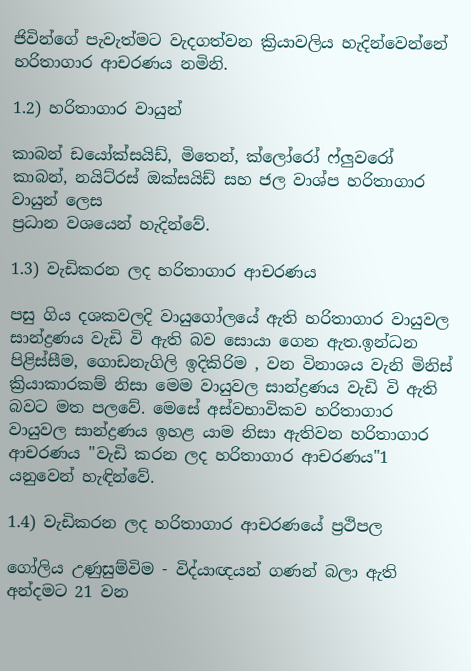ජිවින්ගේ පැවැත්මට වැදගත්වන ක්‍රියාවලිය හැදින්වෙන්නේ හරිතාගාර ආචරණය නමිනි.

1.2) හරිතාගාර වායුන්

කාබන් ඩයෝක්සයිඩ්, මිතෙන්, ක්ලෝරෝ ෆ්ලුවරෝ කාබන්, නයිට්රස් ඔක්සයිඩ් සහ ජල වාශ්ප හරිතාගාර වායුන් ලෙස
ප්‍රධාන වශයෙන් හැදින්වේ.

1.3) වැඩිකරන ලද හරිතාගාර ආචරණය

පසු ගිය දශකවලදි වායුගෝලයේ ඇති හරිතාගාර වායුවල
සාන්ද්‍රණය වැඩි වි ඇති බව සොයා ගෙන ඇත.ඉන්ධන පිළිස්සීම, ගොඩනැගිලි ඉදිකිරිම , වන විනාශය වැනි මිනිස් ක්‍රියාකාරකම් නිසා මෙම වායුවල සාන්ද්‍රණය වැඩි වි ඇති බවට මත පලවේ. මෙසේ අස්වභාවිකව හරිතාගාර වායුවල සාන්ද්‍රණය ඉහළ යාම නිසා ඇතිවන හරිතාගාර ආචරණය "වැඩි කරන ලද හරිතාගාර ආචරණය"1 යනුවෙන් හැඳින්වේ.

1.4) වැඩිකරන ලද හරිතාගාර ආචරණයේ ප්‍රථිපල

ගෝලිය උණුසුම්විම - විද්යාඥයන් ගණන් බලා ඇති අන්දමට 21 වන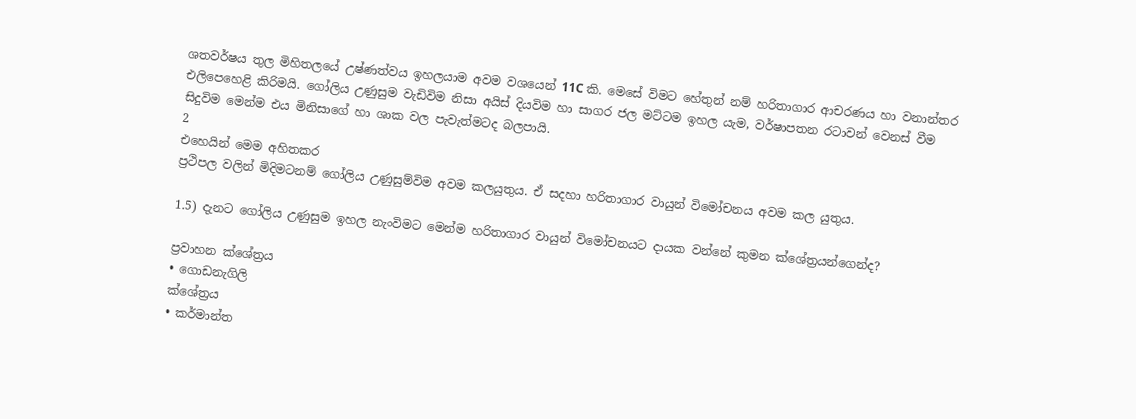ශතවර්ෂය තුල මිහිතලයේ උෂ්ණත්වය ඉහලයාම අවම වශයෙන් 11C කි. මෙසේ විමට හේතුන් නම් හරිතාගාර ආචරණය හා වනාන්තර එලිපෙහෙළි කිරිමයි. ගෝලිය උණුසුම වැඩිවිම නිසා අයිස් දියවිම හා සාගර ජල මට්ටම ඉහල යැම, වර්ෂාපතන රටාවන් වෙනස් වීම සිදුවිම මෙන්ම එය මිනිසාගේ හා ශාක වල පැවැත්මටද බලපායි.
2
එහෙයින් මෙම අහිතකර
ප්‍රථිපල වලින් මිදිමටනම් ගෝලිය උණුසුම්විම අවම කලයුතුය. ඒ සදහා හරිතාගාර වායුන් විමෝචනය අවම කල යුතුය.

1.5) දැනට ගෝලිය උණුසුම ඉහල නැංවිමට මෙන්ම හරිතාගාර වායුන් විමෝචනයට දායක වන්නේ කුමන ක්ශේත්‍රයන්ගෙන්ද?

ප්‍රවාහන ක්ශේත්‍රය
• ගොඩනැගිලි
ක්ශේත්‍රය
• කර්මාන්ත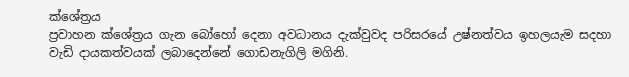ක්ශේත්‍රය
ප්‍රවාහන ක්ශේත්‍රය ගැන බෝහෝ දෙනා අවධානය දැක්වුවද පරිසරයේ උෂ්නත්වය ඉහලයැම සදහා වැඩි දායකත්වයක් ලබාදෙන්නේ ගොඩනැගිලි මගිනි.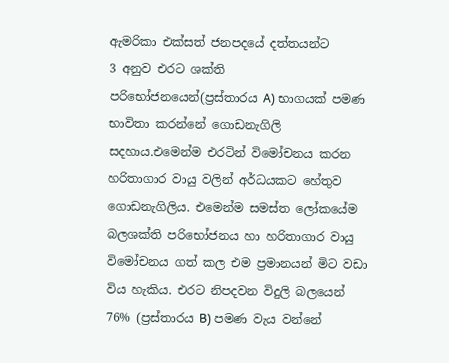ඇමරිකා එක්සත් ජනපදයේ දත්තයන්ට
3 අනුව එරට ශක්ති පරිභෝජනයෙන්(ප්‍රස්තාරය A) භාගයක් පමණ භාවිතා කරන්නේ ගොඩනැගිලි සදහාය.එමෙන්ම එරටින් විමෝචනය කරන හරිතාගාර වායු වලින් අර්ධයකට හේතුව ගොඩනැගිලිය. එමෙන්ම සමස්ත ලෝකයේම බලශක්ති පරිභෝජනය හා හරිතාගාර වායු විමෝචනය ගත් කල එම ප්‍රමානයන් මිට වඩා විය හැකිය. එරට නිපදවන විදුලි බලයෙන් 76% (ප්‍රස්තාරය B) පමණ වැය වන්නේ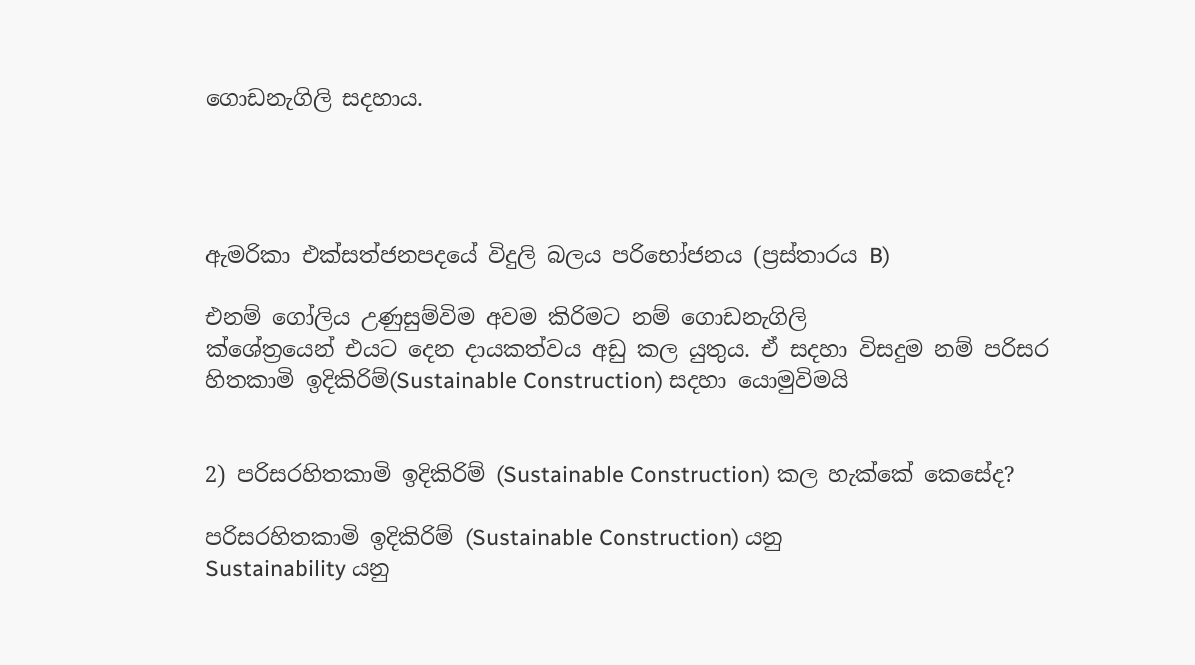ගොඩනැගිලි සදහාය.




ඇමරිකා එක්සත්ජනපදයේ විදුලි බලය පරිභෝජනය (ප්‍රස්තාරය B)

එනම් ගෝලිය උණුසුම්විම අවම කිරිමට නම් ගොඩනැගිලි
ක්ශේත්‍රයෙන් එයට දෙන දායකත්වය අඩු කල යුතුය. ඒ සදහා විසදුම නම් පරිසර හිතකාමි ඉදිකිරිම්(Sustainable Construction) සදහා යොමුවිමයි


2) පරිසරහිතකාමි ඉදිකිරිම් (Sustainable Construction) කල හැක්කේ කෙසේද?

පරිසරහිතකාමි ඉදිකිරිම් (Sustainable Construction) යනු
Sustainability යනු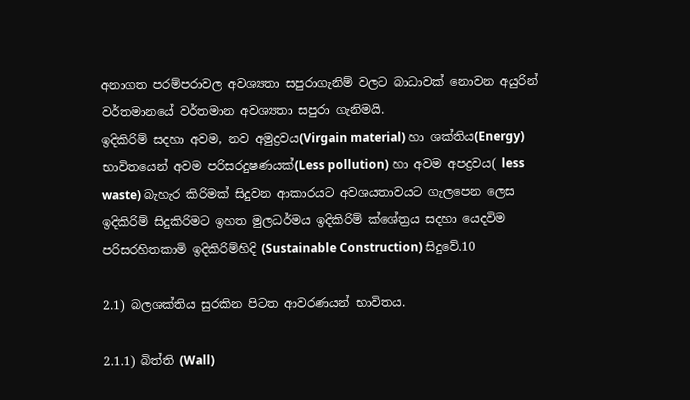අනාගත පරම්පරාවල අවශ්‍යතා සපුරාගැනිම් වලට බාධාවක් නොවන අයුරින් වර්තමානයේ වර්තමාන අවශ්‍යතා සපුරා ගැනිමයි.
ඉදිකිරිම් සදහා අවම, නව අමුද්‍රවය(Virgain material) හා ශක්තිය(Energy) භාවිතයෙන් අවම පරිසරදුෂණයක්(Less pollution) හා අවම අපද්‍රවය( less waste) බැහැර කිරිමක් සිදුවන ආකාරයට අවශයතාවයට ගැලපෙන ලෙස ඉදිකිරිම් සිදුකිරිමට ඉහත මුලධර්මය ඉදිකිරිම් ක්ශේත්‍රය සදහා යෙදවිම පරිසරහිතකාමි ඉදිකිරිම්හිදි (Sustainable Construction) සිදුවේ.10

2.1) බලශක්තිය සුරකින පිටත ආවරණයන් භාවිතය.

2.1.1) බිත්ති (Wall)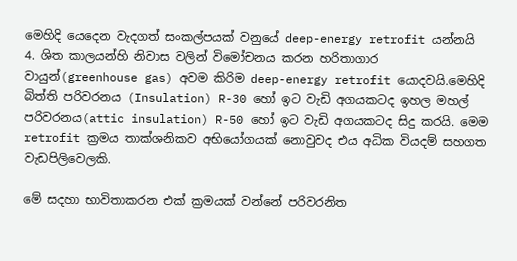මෙහිදි යෙදෙන වැදගත් සංකල්පයක් වනුයේ deep-energy retrofit යන්නයි
4. ශිත කාලයන්හි නිවාස වලින් විමෝචනය කරන හරිතාගාර වායුන්(greenhouse gas) අවම කිරිම deep-energy retrofit යොදවයි.මෙහිදි බිත්ති පරිවරනය (Insulation) R-30 හෝ ඉට වැඩි අගයකටද ඉහල මහල් පරිවරනය(attic insulation) R-50 හෝ ඉට වැඩි අගයකටද සිදු කරයි. මෙම retrofit ක්‍රමය තාක්ශනිකව අභියෝගයක් නොවුවද එය අධික වියදම් සහගත වැඩපිලිවෙලකි.

මේ සදහා භාවිතාකරන එක් ක්‍රමයක් වන්නේ පරිවරනිත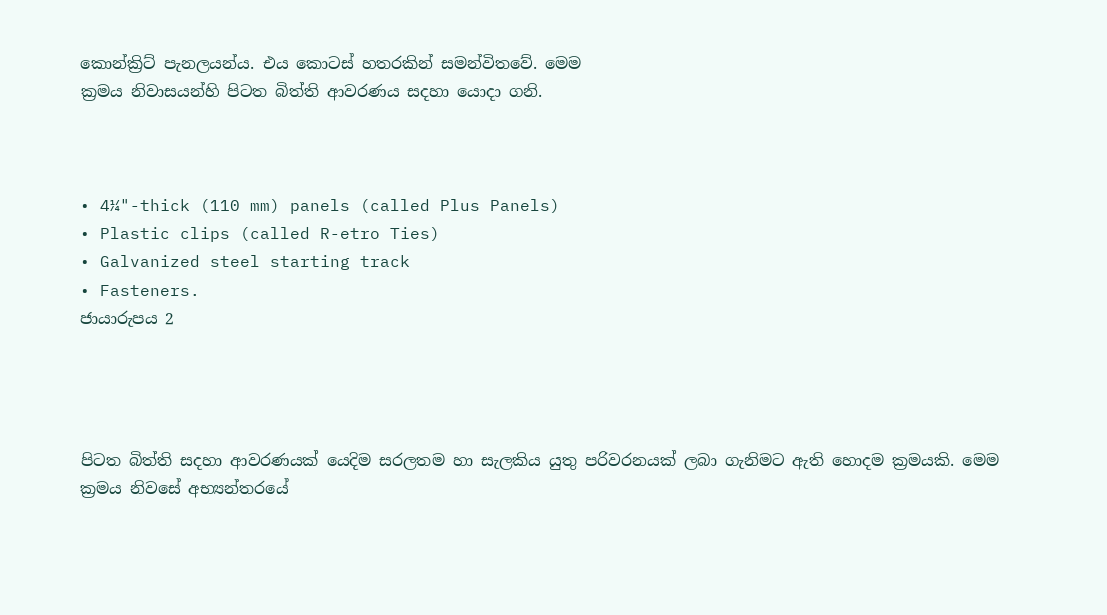කොන්ක්‍රිට් පැනලයන්ය. එය කොටස් හතරකින් සමන්විතවේ. මෙම
ක්‍රමය නිවාසයන්හි පිටත බිත්ති ආවරණය සදහා යොදා ගනි.



• 4¼"-thick (110 mm) panels (called Plus Panels)
• Plastic clips (called R-etro Ties)
• Galvanized steel starting track
• Fasteners.
ජායාරුපය 2




පිටත බිත්ති සදහා ආවරණයක් යෙදිම සරලතම හා සැලකිය යුතු පරිවරනයක් ලබා ගැනිමට ඇති හොදම ක්‍රමයකි. මෙම ක්‍රමය නිවසේ අභ්‍යන්තරයේ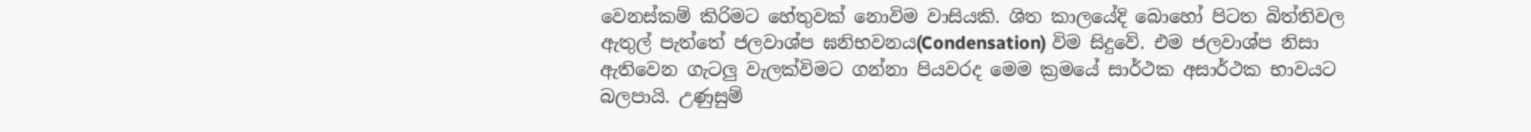වෙනස්කම් කිරිමට හේතුවක් නොවිම වාසියකි. ශිත කාලයේදි බොහෝ පිටත බිත්තිවල ඇතුල් පැත්තේ ජලවාශ්ප ඝනිභවනය(Condensation) විම සිදුවේ. එම ජලවාශ්ප නිසා ඇතිවෙන ගැටලු වැලක්විමට ගන්නා පියවරද මෙම ක්‍රමයේ සාර්ථක අසාර්ථක භාවයට බලපායි. උණුසුම්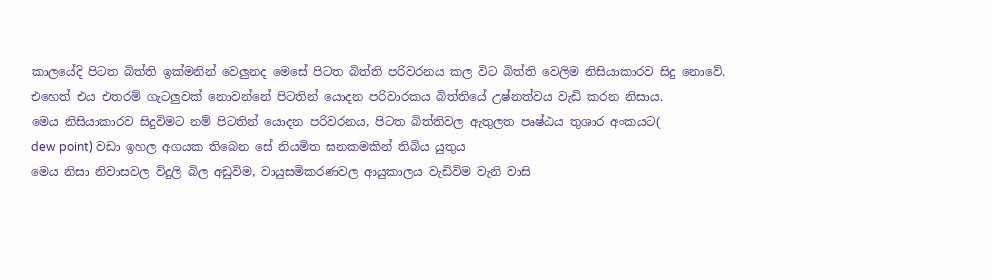කාලයේදි පිටත බිත්ති ඉක්මනින් වෙලුනද මෙසේ පිටත බිත්ති පරිවරනය කල විට බිත්ති වෙලිම නිසියාකාරව සිදු නොවේ.
එහෙත් එය එතරම් ගැටලුවක් නොවන්නේ පිටතින් යොදන පරිවාරකය බිත්තියේ උෂ්නත්වය වැඩි කරන නිසාය.
මෙය නිසියාකාරව සිදුවිමට නම් පිටතින් යොදන පරිවරනය, පිටත බිත්තිවල ඇතුලත පෘෂ්ඨය තුශාර අංකයට(
dew point) වඩා ඉහල අගයක තිබෙන සේ නියමිත ඝනකමකින් තිබිය යුතුය
මෙය නිසා නිවාසවල විදුලි බිල අඩුවිම, වායුසමිකරණවල ආයුකාලය වැඩිවිම වැනි වාසි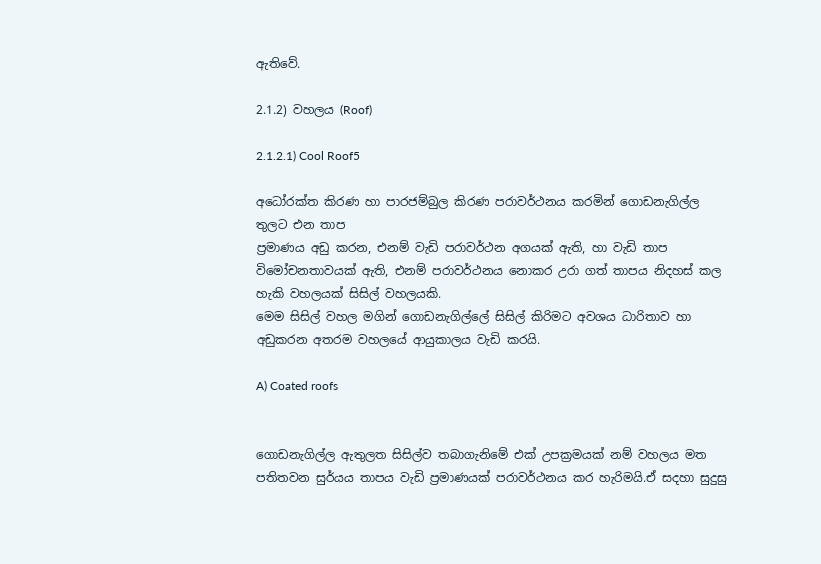ඇතිවේ.

2.1.2) වහලය (Roof)

2.1.2.1) Cool Roof5

අධෝරක්ත කිරණ හා පාරජම්බුල කිරණ පරාවර්ථනය කරමින් ගොඩනැගිල්ල තුලට එන තාප
ප්‍රමාණය අඩු කරන, එනම් වැඩි පරාවර්ථන අගයක් ඇති, හා වැඩි තාප විමෝචනතාවයක් ඇති, එනම් පරාවර්ථනය නොකර උරා ගත් තාපය නිදහස් කල හැකි වහලයක් සිසිල් වහලයකි.
මෙම සිසිල් වහල මගින් ගොඩනැගිල්ලේ සිසිල් කිරිමට අවශය ධාරිතාව හා අඩුකරන අතරම වහලයේ ආයුකාලය වැඩි කරයි.

A) Coated roofs


ගොඩනැගිල්ල ඇතුලත සිසිල්ව තබාගැනිමේ එක් උපක්‍රමයක් නම් වහලය මත පතිතවන සුර්යය තාපය වැඩි ප්‍රමාණයක් පරාවර්ථනය කර හැරිමයි.ඒ සදහා සුදුසු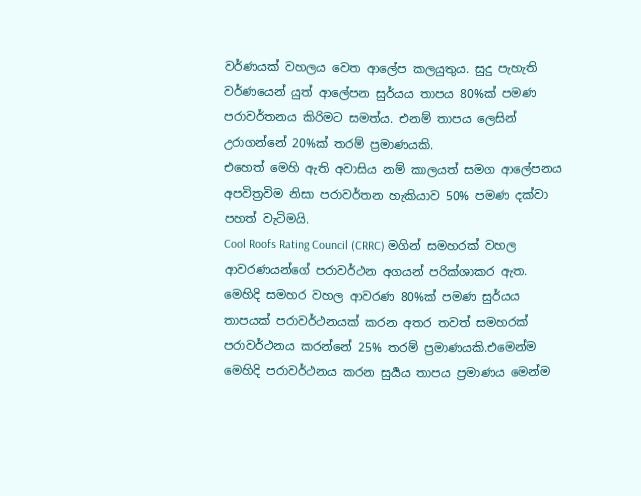වර්ණයක් වහලය වෙත ආලේප කලයුතුය. සුදු පැහැති වර්ණයෙන් යුත් ආලේපන සුර්යය තාපය 80%ක් පමණ පරාවර්තනය කිරිමට සමත්ය. එනම් තාපය ලෙසින් උරාගන්නේ 20%ක් තරම් ප්‍රමාණයකි.
එහෙත් මෙහි ඇති අවාසිය නම් කාලයත් සමග ආලේපනය
අපවිත්‍රවිම නිසා පරාවර්තන හැකියාව 50% පමණ දක්වා පහත් වැටිමයි.
Cool Roofs Rating Council (CRRC) මගින් සමහරක් වහල ආවරණයන්ගේ පරාවර්ථන අගයන් පරික්ශාකර ඇත. මෙහිදි සමහර වහල ආවරණ 80%ක් පමණ සුර්යය තාපයක් පරාවර්ථනයක් කරන අතර තවත් සමහරක් පරාවර්ථනය කරන්නේ 25% තරම් ප්‍රමාණයකි.එමෙන්ම මෙහිදි පරාවර්ථනය කරන සුර්‍යය තාපය ප්‍රමාණය මෙන්ම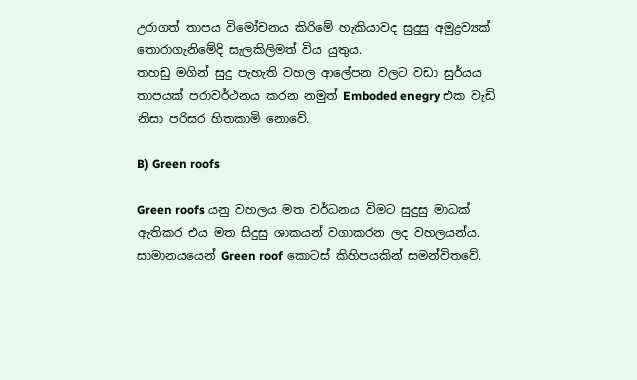උරාගත් තාපය විමෝචනය කිරිමේ හැකියාවද සුදුසු අමුද්‍රව්‍යක් තොරාගැනිමේදි සැලකිලිමත් විය යුතුය.
තහඩු මගින් සුදු පැහැති වහල ආලේපන වලට වඩා සුර්යය තාපයක් පරාවර්ථනය කරන නමුත් Emboded enegry එක වැඩි නිසා පරිසර හිතකාමි නොවේ.

B) Green roofs

Green roofs යනු වහලය මත වර්ධනය විමට සුදුසු මාධක් ඇතිකර එය මත සිදුසු ශාකයන් වගාකරන ලද වහලයන්ය.
සාමානයයෙන් Green roof කොටස් කිහිපයකින් සමන්විතවේ.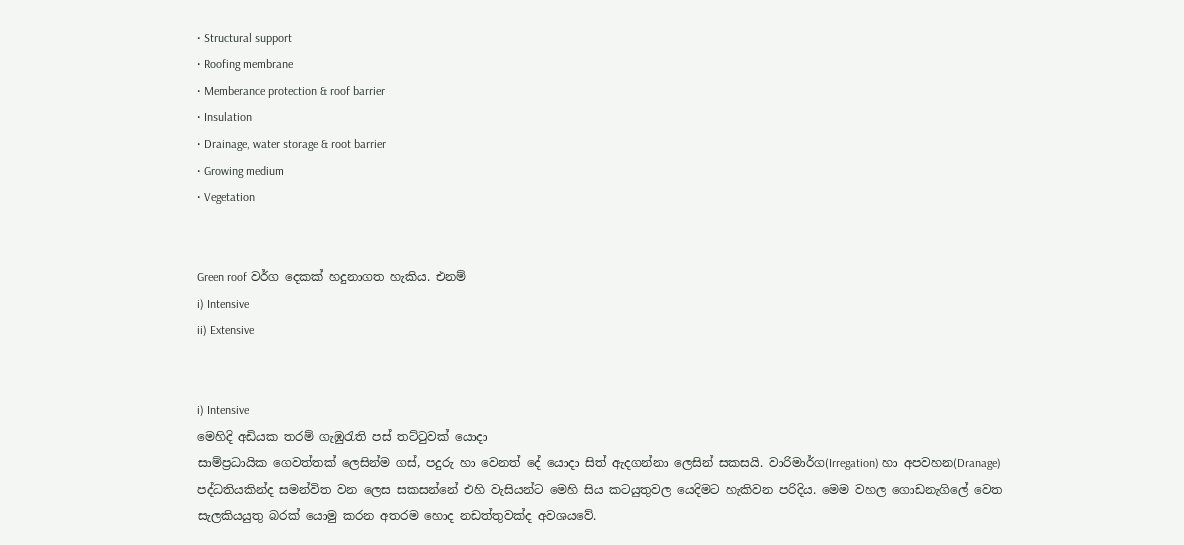• Structural support
• Roofing membrane
• Memberance protection & roof barrier
• Insulation
• Drainage, water storage & root barrier
• Growing medium
• Vegetation


Green roof වර්ග දෙකක් හදුනාගත හැකිය. එනම්
i) Intensive
ii) Extensive


i) Intensive
මෙහිදි අඩියක තරම් ගැඹුරැති පස් තට්ටුවක් යොදා
සාම්ප්‍රධායික ගෙවත්තක් ලෙසින්ම ගස්, පදුරු හා වෙනත් දේ යොදා සිත් ඇදගන්නා ලෙසින් සකසයි. වාරිමාර්ග(Irregation) හා අපවහන(Dranage) පද්ධතියකින්ද සමන්විත වන ලෙස සකසන්නේ එහි වැසියන්ට මෙහි සිය කටයුතුවල යෙදිමට හැකිවන පරිදිය. මෙම වහල ගොඩනැගිලේ වෙත සැලකියයුතු බරක් යොමු කරන අතරම හොද නඩත්තුවක්ද අවශයවේ.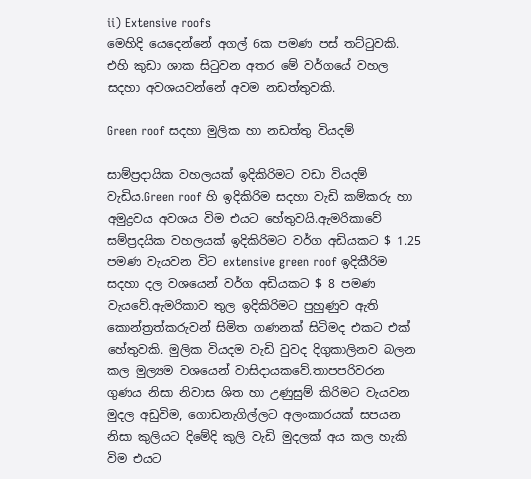ii) Extensive roofs
මෙහිදි යෙදෙන්නේ අගල් 6ක පමණ පස් තට්ටුවකි. එහි කුඩා ශාක සිටුවන අතර මේ වර්ගයේ වහල සදහා අවශයවන්නේ අවම නඩත්තුවකි.

Green roof සදහා මුලික හා නඩත්තු වියදම්

සාම්ප්‍රදායික වහලයක් ඉදිකිරිමට වඩා වියදම් වැඩිය.Green roof හි ඉදිකිරිම සදහා වැඩි කම්කරු හා අමුද්‍රවය අවශය විම එයට හේතුවයි.ඇමරිකාවේ සම්ප්‍රදයික වහලයක් ඉදිකිරිමට වර්ග අඩියකට $ 1.25 පමණ වැයවන විට extensive green roof ඉදිකීරිම සදහා දල වශයෙන් වර්ග අඩියකට $ 8 පමණ වැයවේ.ඇමරිකාව තුල ඉදිකිරිමට පුහුණුව ඇති කොන්ත්‍රත්කරුවන් සිමිත ගණනක් සිටිමද එකට එක් හේතුවකි. මුලික වියදම වැඩි වුවද දිගුකාලිනව බලන කල මුල්‍යම වශයෙන් වාසිදායකවේ.තාපපරිවරන ගුණය නිසා නිවාස ශිත හා උණුසුම් කිරිමට වැයවන මුදල අඩුවිම, ගොඩනැගිල්ලට අලංකාරයක් සපයන නිසා කුලියට දිමේදි කුලි වැඩි මුදලක් අය කල හැකි විම එයට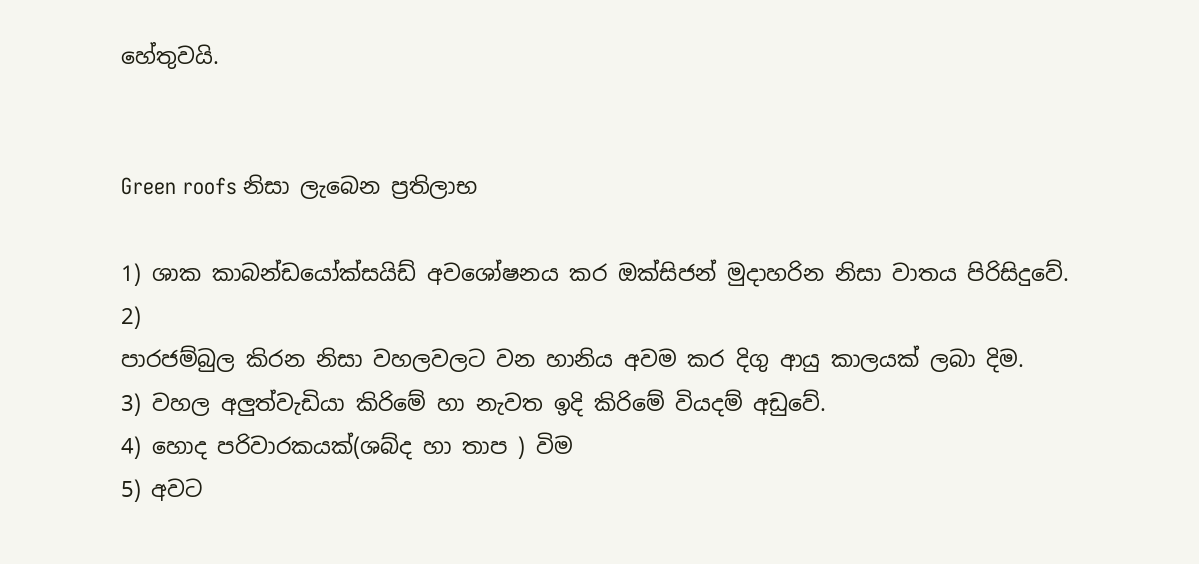හේතුවයි.


Green roofs නිසා ලැබෙන ප්‍රතිලාභ

1) ශාක කාබන්ඩයෝක්සයිඩ් අවශෝෂනය කර ඔක්සිජන් මුදාහරින නිසා වාතය පිරිසිදුවේ.
2)
පාරජම්බුල කිරන නිසා වහලවලට වන හානිය අවම කර දිගු ආයු කාලයක් ලබා දිම.
3) වහල අලුත්වැඩියා කිරිමේ හා නැවත ඉදි කිරිමේ වියදම් අඩුවේ.
4) හොද පරිවාරකයක්(ශබ්ද හා තාප ) විම
5) අවට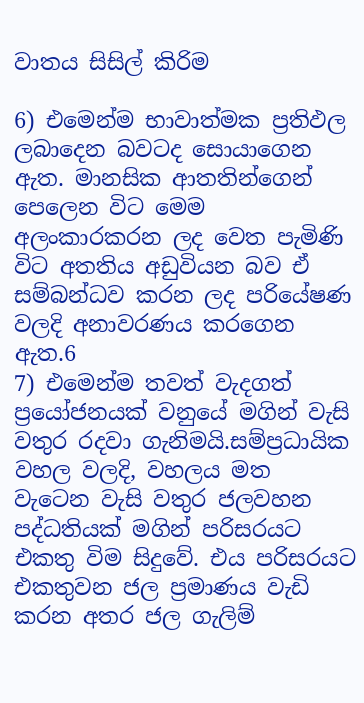වාතය සිසිල් කිරිම

6) එමෙන්ම භාවාත්මක ප්‍රතිඵල ලබාදෙන බවටද සොයාගෙන ඇත. මානසික ආතතින්ගෙන් පෙලෙන විට මෙම අලංකාරකරන ලද වෙත පැමිණි විට අතතිය අඩුවියන බව ඒ සම්බන්ධව කරන ලද පරියේෂණ වලදි අනාවරණය කරගෙන ඇත.6
7) එමෙන්ම තවත් වැදගත් ප්‍රයෝජනයක් වනුයේ මගින් වැසි වතුර රදවා ගැනිමයි.සම්ප්‍රධායික වහල වලදි, වහලය මත වැටෙන වැසි වතුර ජලවහන පද්ධතියක් මගින් පරිසරයට එකතු විම සිදුවේ. එය පරිසරයට එකතුවන ජල ප්‍රමාණය වැඩි කරන අතර ජල ගැලිම්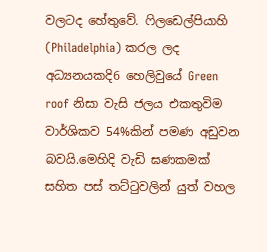වලටද හේතුවේ. ෆිලඩෙල්පියාහි (Philadelphia) කරල ලද අධ්‍යනයකදි6 හෙලිවුයේ Green roof නිසා වැසි ජලය එකතුවිම වාර්ශිකව 54%කින් පමණ අඩුවන බවයි.මෙහිදි වැඩි ඝණකමක් සහිත පස් තට්ටුවලින් යුත් වහල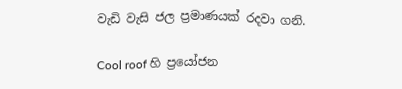වැඩි වැසි ජල ප්‍රමාණයක් රදවා ගනි.

Cool roof හි ප්‍රයෝජන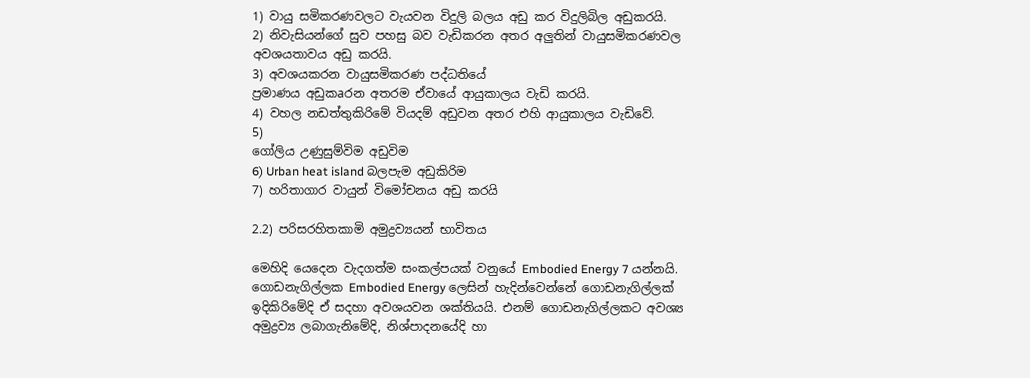1) වායු සමිකරණවලට වැයවන විදුලි බලය අඩු කර විදුලිබිල අඩුකරයි.
2) නිවැසියන්ගේ සුව පහසු බව වැඩිකරන අතර අලුතින් වායුසමිකරණවල අවශයතාවය අඩු කරයි.
3) අවශයකරන වායුසමිකරණ පද්ධතියේ
ප්‍රමාණය අඩුකaරන අතරම ඒවායේ ආයුකාලය වැඩි කරයි.
4) වහල නඩත්තුකිරිමේ වියදම් අඩුවන අතර එහි ආයුකාලය වැඩිවේ.
5)
ගෝලිය උණුසුම්විම අඩුවිම
6) Urban heat island බලපැම අඩුකිරිම
7) හරිතාගාර වායුන් විමෝචනය අඩු කරයි

2.2) පරිසරහිතකාමි අමුද්‍රව්‍යයන් භාවිතය

මෙහිදි යෙදෙන වැදගත්ම සංකල්පයක් වනුයේ Embodied Energy 7 යන්නයි. ගොඩනැගිල්ලක Embodied Energy ලෙසින් හැදින්වෙන්නේ ගොඩනැගිල්ලක් ඉදිකිරිමේදි ඒ සදහා අවශයවන ශක්තියයි. එනම් ගොඩනැගිල්ලකට අවශ්‍ය අමුද්‍රව්‍ය ලබාගැනිමේදි, නිශ්පාදනයේදි හා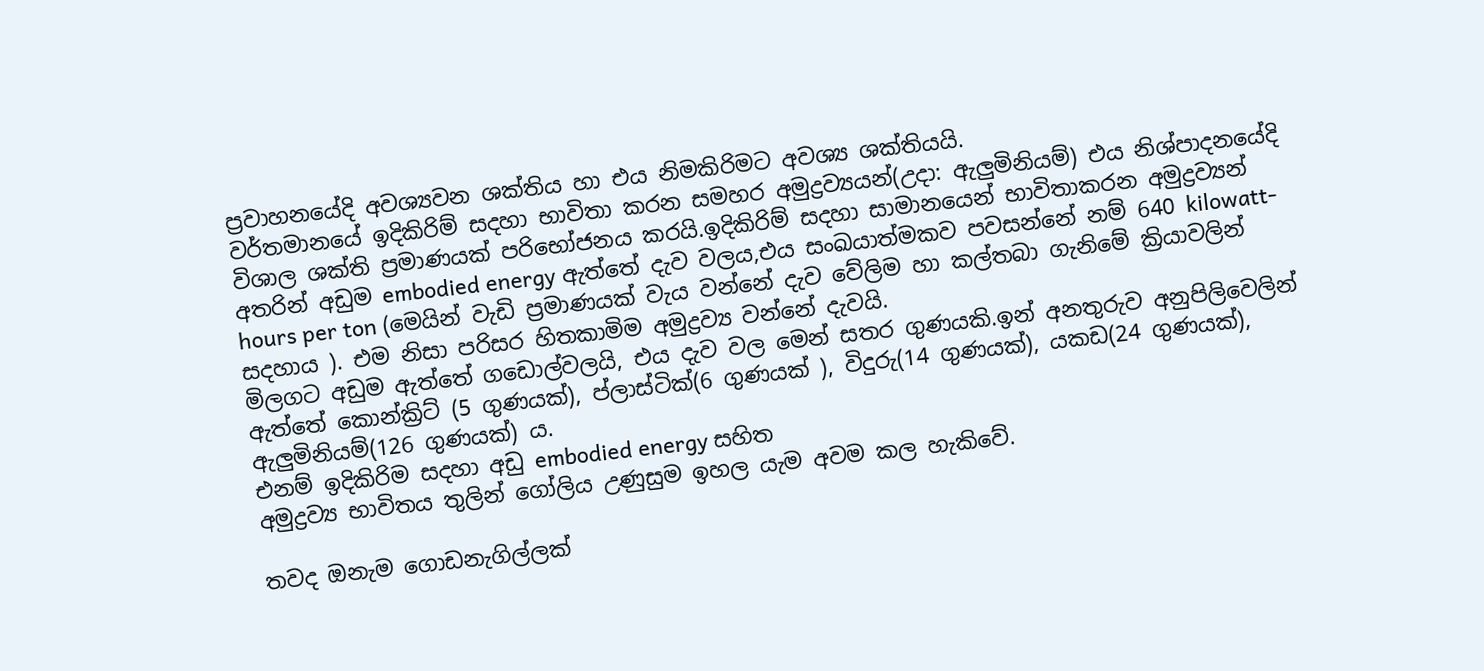ප්‍රවාහනයේදි අවශ්‍යවන ශක්තිය හා එය නිමකිරිමට අවශ්‍ය ශක්තියයි.
වර්තමානයේ ඉදිකිරිම් සදහා භාවිතා කරන සමහර අමුද්‍රව්‍යයන්(උදා: ඇලුමිනියම්) එය නිශ්පාදනයේදි විශාල ශක්ති ප්‍රමාණයක් පරිභෝජනය කරයි.ඉදිකිරිම් සදහා සාමානයෙන් භාවිතාකරන අමුද්‍රව්‍යන් අතරින් අඩුම embodied energy ඇත්තේ දැව වලය,එය සංඛයාත්මකව පවසන්නේ නම් 640 kilowatt-hours per ton (මෙයින් වැඩි ප්‍රමාණයක් වැය වන්නේ දැව වේලිම හා කල්තබා ගැනිමේ ක්‍රියාවලින් සදහාය ). එම නිසා පරිසර හිතකාමිම අමුද්‍රව්‍ය වන්නේ දැවයි.
මිලගට අඩුම ඇත්තේ ගඩොල්වලයි, එය දැව වල මෙන් සතර ගුණයකි.ඉන් අනතුරුව අනුපිලිවෙලින් ඇත්තේ කොන්ක්‍රිට් (5 ගුණයක්), ප්ලාස්ටික්(6 ගුණයක් ), විදුරු(14 ගුණයක්), යකඩ(24 ගුණයක්), ඇලුමිනියම්(126 ගුණයක්) ය.
එනම් ඉදිකිරිම සදහා අඩු embodied energy සහිත
අමුද්‍රව්‍ය භාවිතය තුලින් ගෝලිය උණුසුම ඉහල යැම අවම කල හැකිවේ.

තවද ඔනැම ගොඩනැගිල්ලක්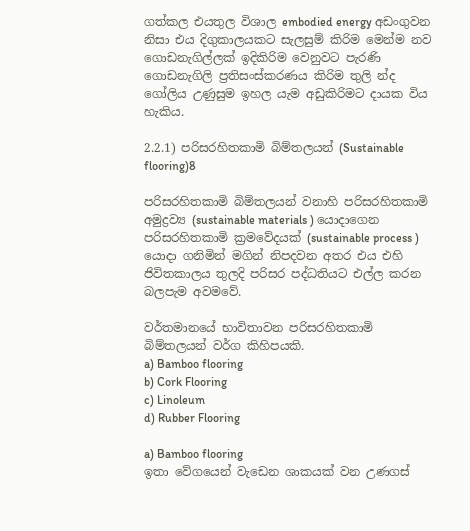ගත්කල එයතුල විශාල embodied energy අඩංගුවන නිසා එය දිගුකාලයකට සැලසුම් කිරිම මෙන්ම නව ගොඩනැගිල්ලක් ඉදිකිරිම වෙනුවට පැරණි ගොඩනැගිලි ප්‍රතිසංස්කරණය කිරිම තුලි න්ද ගෝලිය උණුසුම ඉහල යැම අඩුකිරිමට දායක විය හැකිය.

2.2.1) පරිසරහිතකාමි බිම්තලයන් (Sustainable flooring)8

පරිසරහිතකාමි බිම්තලයන් වනාහි පරිසරහිතකාමි
අමුද්‍රව්‍ය (sustainable materials ) යොදාගෙන පරිසරහිතකාමි ක්‍රමවේදයක් (sustainable process ) යොදා ගනිමින් මගින් නිපදවන අතර එය එහි ජිවිතකාලය තුලදි පරිසර පද්ධතියට එල්ල කරන බලපැම අවමවේ.

වර්තමානයේ භාවිතාවන පරිසරහිතකාමි බිම්තලයන් වර්ග කිහිපයකි.
a) Bamboo flooring
b) Cork Flooring
c) Linoleum
d) Rubber Flooring

a) Bamboo flooring
ඉතා වේගයෙන් වැඩෙන ශාකයක් වන උණගස්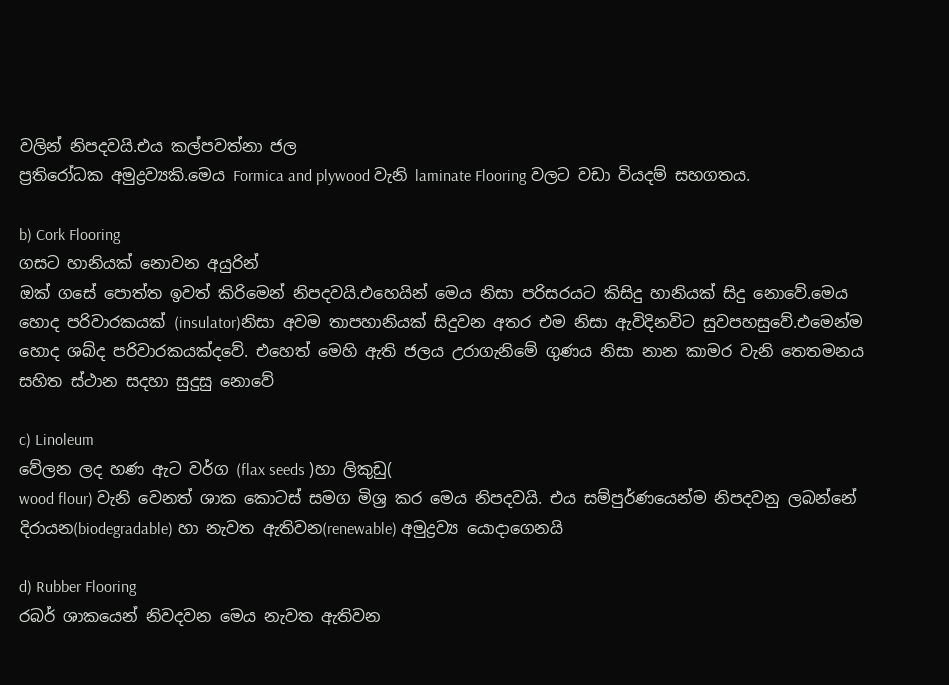වලින් නිපදවයි.එය කල්පවත්නා ජල
ප්‍රතිරෝධක අමුද්‍රව්‍යකි.මෙය Formica and plywood වැනි laminate Flooring වලට වඩා වියදම් සහගතය.

b) Cork Flooring
ගසට හානියක් නොවන අයුරින්
ඔක් ගසේ පොත්ත ඉවත් කිරිමෙන් නිපදවයි.එහෙයින් මෙය නිසා පරිසරයට කිසිදු හානියක් සිදු නොවේ.මෙය හොද පරිවාරකයක් (insulator)නිසා අවම තාපහානියක් සිදුවන අතර එම නිසා ඇවිදිනවිට සුවපහසුවේ.එමෙන්ම හොද ශබ්ද පරිවාරකයක්දවේ. එහෙත් මෙහි ඇති ජලය උරාගැනිමේ ගුණය නිසා නාන කාමර වැනි තෙතමනය සහිත ස්ථාන සදහා සුදුසු නොවේ

c) Linoleum
වේලන ලද හණ ඇට වර්ග (flax seeds )හා ලිකුඩු(
wood flour) වැනි වෙනත් ශාක කොටස් සමග මිශ්‍ර කර මෙය නිපදවයි. එය සම්පුර්ණයෙන්ම නිපදවනු ලබන්නේ දිරායන(biodegradable) හා නැවත ඇතිවන(renewable) අමුද්‍රව්‍ය යොදාගෙනයි

d) Rubber Flooring
රබර් ශාකයෙන් නිවදවන මෙය නැවත ඇතිවන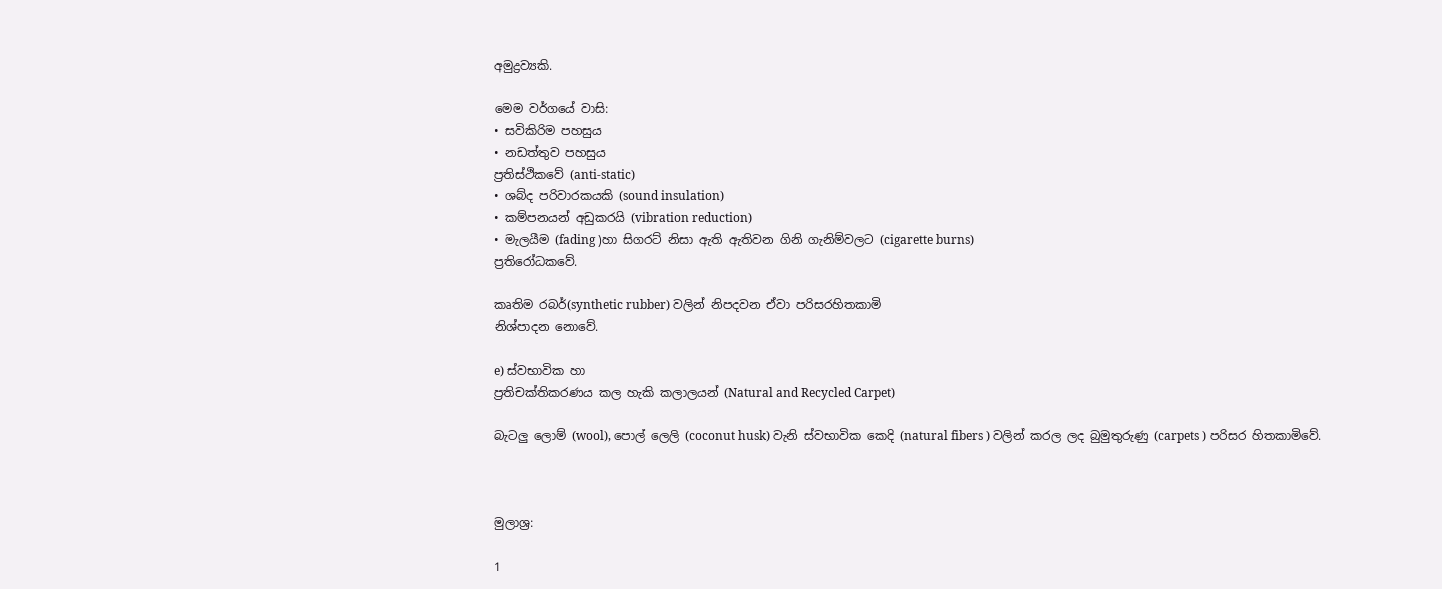අමුද්‍රව්‍යකි.

මෙම වර්ගයේ වාසි:
• සවිකිරිම පහසුය
• නඩත්තුව පහසුය
ප්‍රතිස්ථිකවේ (anti-static)
• ශබ්ද පරිවාරකයකි (sound insulation)
• කම්පනයන් අඩුකරයි (vibration reduction)
• මැලයීම (fading )හා සිගරට් නිසා ඇති ඇතිවන ගිනි ගැනිම්වලට (cigarette burns)
ප්‍රතිරෝධකවේ.

කෘතිම රබර්(synthetic rubber) වලින් නිපදවන ඒවා පරිසරහිතකාමි
නිශ්පාදන නොවේ.

e) ස්වභාවික හා
ප්‍රතිචක්තිකරණය කල හැකි කලාලයන් (Natural and Recycled Carpet)

බැටලු ලොම් (wool), පොල් ලෙලි (coconut husk) වැනි ස්වභාවික කෙදි (natural fibers ) වලින් කරල ලද බුමුතුරුණු (carpets ) පරිසර හිතකාමිවේ.



මුලාශ්‍ර:

1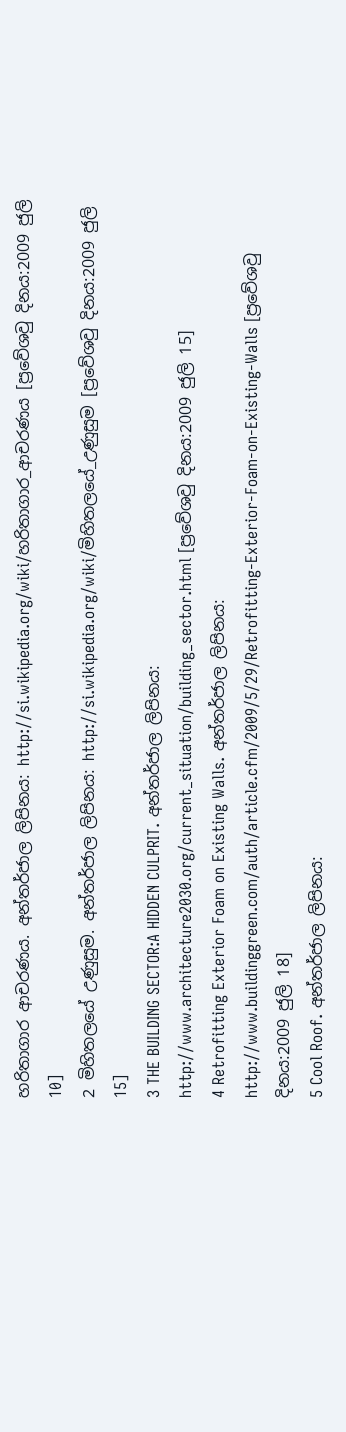හරිතාගාර ආචරණය. අන්තර්ජාල ලිපිනය: http://si.wikipedia.org/wiki/හරිතාගාර_ආචරණය [ප්‍රවේශවු දිනය:2009 ජුලි 10]
2 මිහිතල‍යේ උණුසුම. අන්තර්ජාල ලිපිනය: http://si.wikipedia.org/wiki/මිහිතල‍යේ_උණුසුම [ප්‍රවේශවු දිනය:2009 ජුලි 15]
3 THE BUILDING SECTOR:A HIDDEN CULPRIT. අන්තර්ජාල ලිපිනය: http://www.architecture2030.org/current_situation/building_sector.html [ප්‍රවේශවු දිනය:2009 ජුලි 15]
4 Retrofitting Exterior Foam on Existing Walls. අන්තර්ජාල ලිපිනය: http://www.buildinggreen.com/auth/article.cfm/2009/5/29/Retrofitting-Exterior-Foam-on-Existing-Walls [ප්‍රවේශවු දිනය:2009 ජුලි 18]
5 Cool Roof. අන්තර්ජාල ලිපිනය: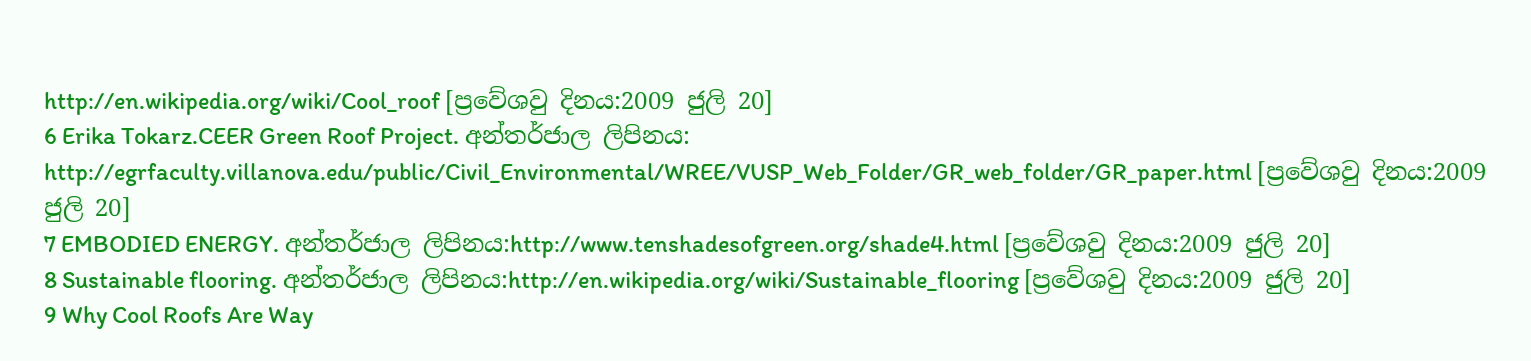http://en.wikipedia.org/wiki/Cool_roof [ප්‍රවේශවු දිනය:2009 ජුලි 20]
6 Erika Tokarz.CEER Green Roof Project. අන්තර්ජාල ලිපිනය: http://egrfaculty.villanova.edu/public/Civil_Environmental/WREE/VUSP_Web_Folder/GR_web_folder/GR_paper.html [ප්‍රවේශවු දිනය:2009 ජුලි 20]
7 EMBODIED ENERGY. අන්තර්ජාල ලිපිනය:http://www.tenshadesofgreen.org/shade4.html [ප්‍රවේශවු දිනය:2009 ජුලි 20]
8 Sustainable flooring. අන්තර්ජාල ලිපිනය:http://en.wikipedia.org/wiki/Sustainable_flooring [ප්‍රවේශවු දිනය:2009 ජුලි 20]
9 Why Cool Roofs Are Way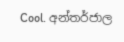Cool. අන්තර්ජාල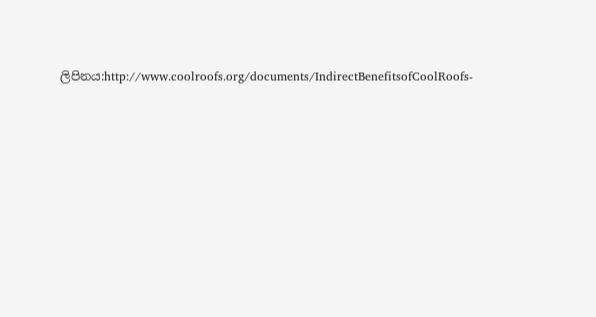ලිපිනය:http://www.coolroofs.org/documents/IndirectBenefitsofCoolRoofs-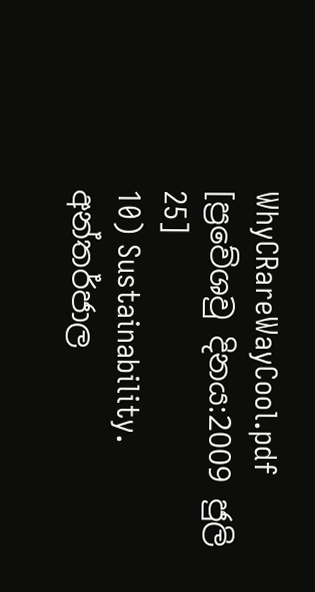WhyCRareWayCool.pdf [ප්‍රවේශවු දිනය:2009 ජුලි 25]
10) Sustainability. අන්තර්ජාල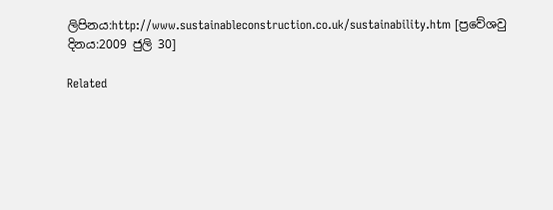ලිපිනය:http://www.sustainableconstruction.co.uk/sustainability.htm [ප්‍රවේශවු දිනය:2009 ජුලි 30]

Related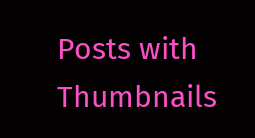Posts with Thumbnails